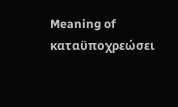Meaning of καταϋποχρεώσει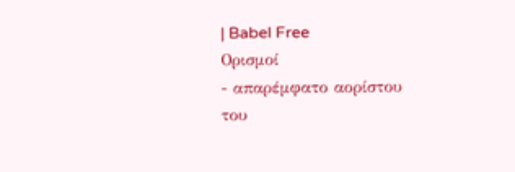| Babel Free
Ορισμοί
- απαρέμφατο αορίστου του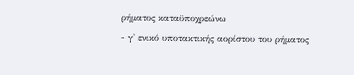ρήματος καταϋποχρεώνω
- γ' ενικό υποτακτικής αορίστου του ρήματος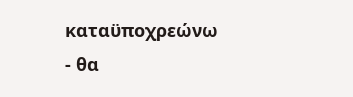καταϋποχρεώνω
- θα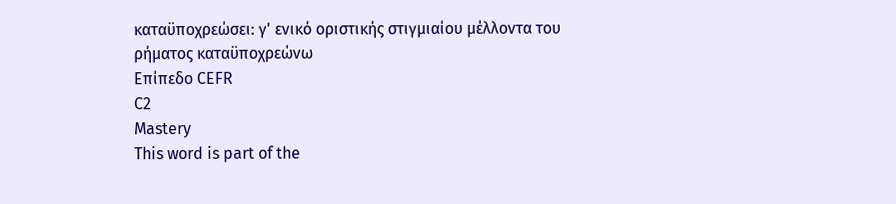καταϋποχρεώσει: γ' ενικό οριστικής στιγμιαίου μέλλοντα του ρήματος καταϋποχρεώνω
Επίπεδο CEFR
C2
Mastery
This word is part of the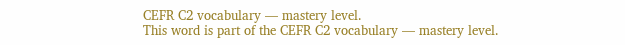CEFR C2 vocabulary — mastery level.
This word is part of the CEFR C2 vocabulary — mastery level.